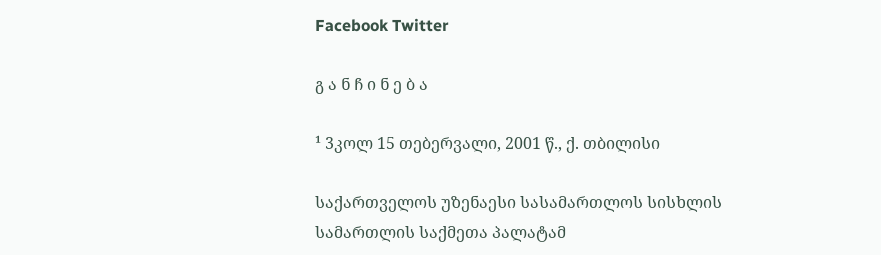Facebook Twitter

გ ა ნ ჩ ი ნ ე ბ ა

¹ 3კოლ 15 თებერვალი, 2001 წ., ქ. თბილისი

საქართველოს უზენაესი სასამართლოს სისხლის სამართლის საქმეთა პალატამ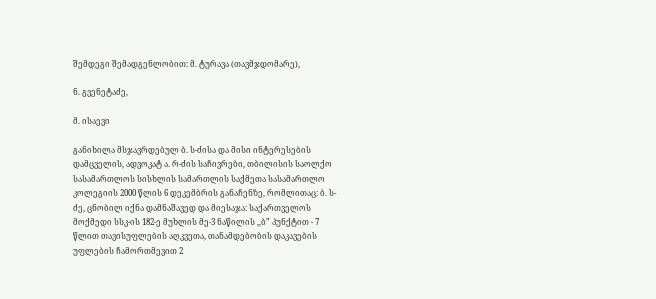შემდეგი შემადგენლობით: მ. ტურავა (თავმჯდომარე),

ნ. გვენეტაძე,

მ. ისაევი

განიხილა მსჯავრდებულ ბ. ს-ძისა და მისი ინტერესების დამცველის, ადვოკატ ა. რ-ძის საჩივრები, თბილისის საოლქო სასამართლოს სისხლის სამართლის საქმეთა სასამართლო კოლეგიის 2000 წლის 6 დეკემბრის განაჩენზე, რომლითაც: ბ. ს-ძე, ცნობილ იქნა დამნაშავედ და მიესაჯა: საქართველოს მოქმედი სსკ-ის 182-ე მუხლის მე-3 ნაწილის ,,ბ” პუნქტით - 7 წლით თავისუფლების აღკვეთა, თანამდებობის დაკავების უფლების ჩამორთმევით 2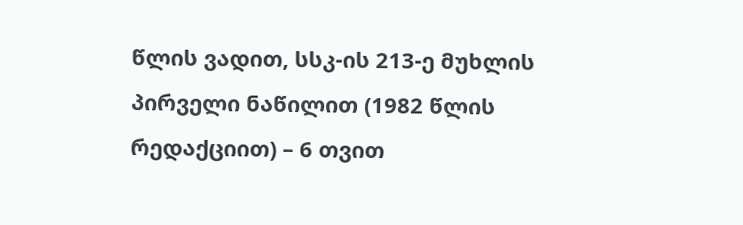წლის ვადით, სსკ-ის 213-ე მუხლის პირველი ნაწილით (1982 წლის რედაქციით) – 6 თვით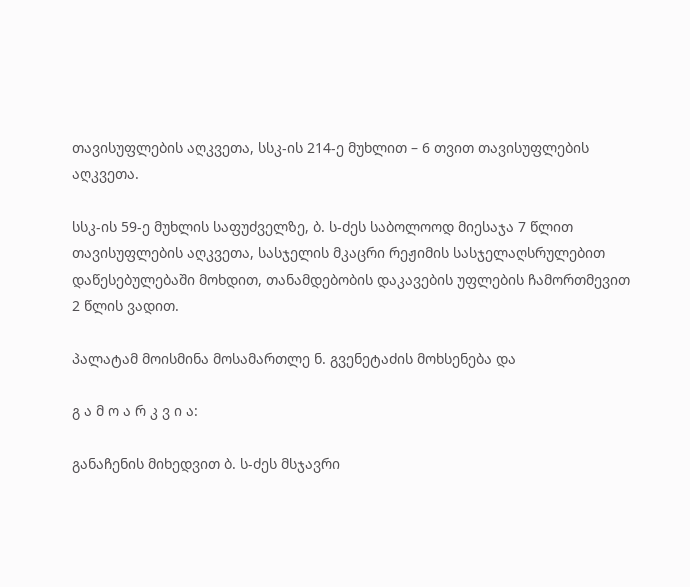თავისუფლების აღკვეთა, სსკ-ის 214-ე მუხლით – 6 თვით თავისუფლების აღკვეთა.

სსკ-ის 59-ე მუხლის საფუძველზე, ბ. ს-ძეს საბოლოოდ მიესაჯა 7 წლით თავისუფლების აღკვეთა, სასჯელის მკაცრი რეჟიმის სასჯელაღსრულებით დაწესებულებაში მოხდით, თანამდებობის დაკავების უფლების ჩამორთმევით 2 წლის ვადით.

პალატამ მოისმინა მოსამართლე ნ. გვენეტაძის მოხსენება და

გ ა მ ო ა რ კ ვ ი ა:

განაჩენის მიხედვით ბ. ს-ძეს მსჯავრი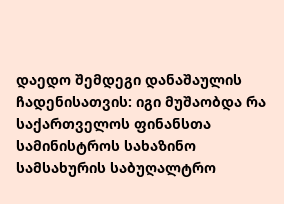დაედო შემდეგი დანაშაულის ჩადენისათვის: იგი მუშაობდა რა საქართველოს ფინანსთა სამინისტროს სახაზინო სამსახურის საბუღალტრო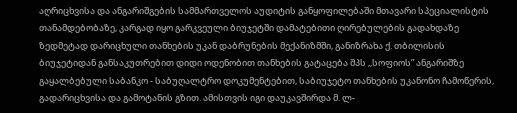აღრიცხვისა და ანგარიშგების სამმართველოს აუდიტის განყოფილებაში მთავარი სპეციალისტის თანამდებობაზე, კარგად იყო გარკვეული ბიუჯეტში დამატებითი ღირებულების გადახდაზე ზედმეტად დარიცხული თანხების უკან დაბრუნების მექანიზმში, განიზრახა ქ. თბილისის ბიუჯეტიდან განსაკუთრებით დიდი ოდენობით თანხების გატაცება შპს ,,სოფიოს” ანგარიშზე გაყალბებული საბანკო - საბუღალტრო დოკუმენტებით, საბიუჯეტო თანხების უკანონო ჩამოწერის, გადარიცხვისა და გამოტანის გზით. ამისთვის იგი დაუკავშირდა მ. ლ-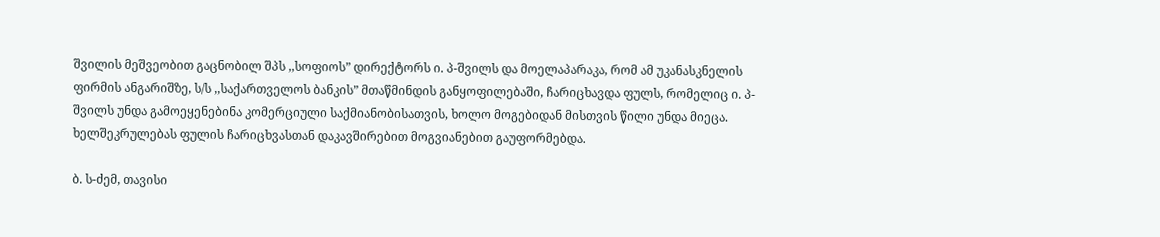შვილის მეშვეობით გაცნობილ შპს ,,სოფიოს” დირექტორს ი. პ-შვილს და მოელაპარაკა, რომ ამ უკანასკნელის ფირმის ანგარიშზე, ს/ს ,,საქართველოს ბანკის” მთაწმინდის განყოფილებაში, ჩარიცხავდა ფულს, რომელიც ი. პ-შვილს უნდა გამოეყენებინა კომერციული საქმიანობისათვის, ხოლო მოგებიდან მისთვის წილი უნდა მიეცა. ხელშეკრულებას ფულის ჩარიცხვასთან დაკავშირებით მოგვიანებით გაუფორმებდა.

ბ. ს-ძემ, თავისი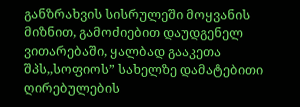განზრახვის სისრულეში მოყვანის მიზნით, გამოძიებით დაუდგენელ ვითარებაში, ყალბად გააკეთა შპს,,სოფიოს” სახელზე დამატებითი ღირებულების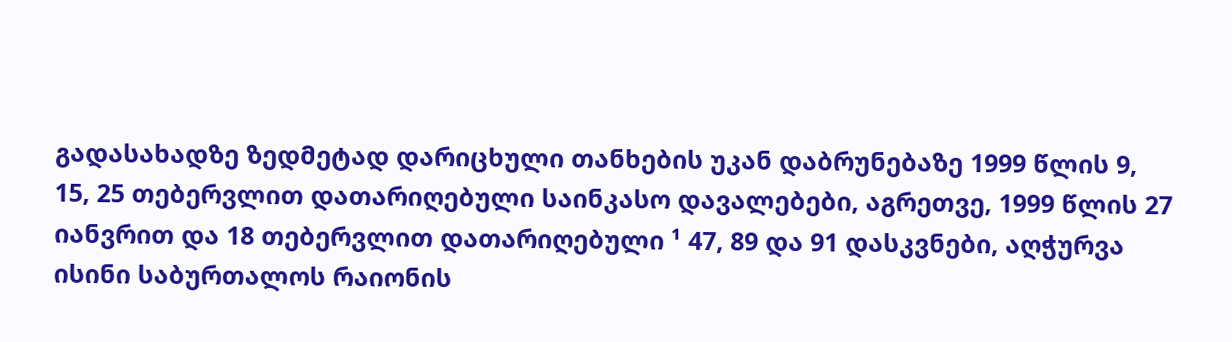გადასახადზე ზედმეტად დარიცხული თანხების უკან დაბრუნებაზე 1999 წლის 9, 15, 25 თებერვლით დათარიღებული საინკასო დავალებები, აგრეთვე, 1999 წლის 27 იანვრით და 18 თებერვლით დათარიღებული ¹ 47, 89 და 91 დასკვნები, აღჭურვა ისინი საბურთალოს რაიონის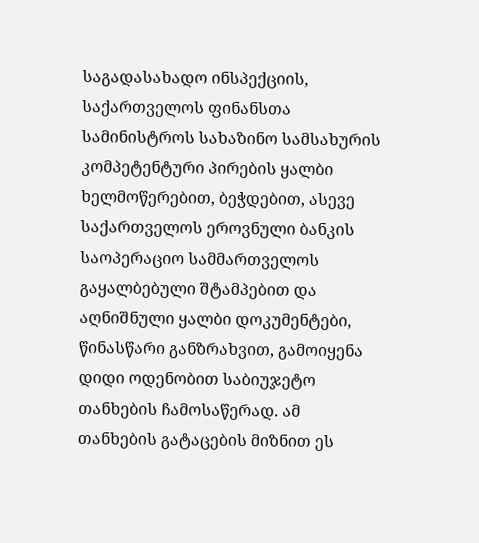საგადასახადო ინსპექციის, საქართველოს ფინანსთა სამინისტროს სახაზინო სამსახურის კომპეტენტური პირების ყალბი ხელმოწერებით, ბეჭდებით, ასევე საქართველოს ეროვნული ბანკის საოპერაციო სამმართველოს გაყალბებული შტამპებით და აღნიშნული ყალბი დოკუმენტები, წინასწარი განზრახვით, გამოიყენა დიდი ოდენობით საბიუჯეტო თანხების ჩამოსაწერად. ამ თანხების გატაცების მიზნით ეს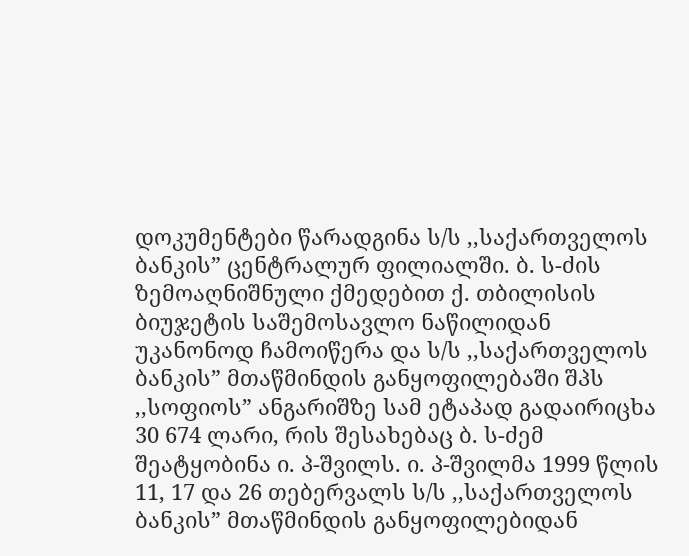დოკუმენტები წარადგინა ს/ს ,,საქართველოს ბანკის” ცენტრალურ ფილიალში. ბ. ს-ძის ზემოაღნიშნული ქმედებით ქ. თბილისის ბიუჯეტის საშემოსავლო ნაწილიდან უკანონოდ ჩამოიწერა და ს/ს ,,საქართველოს ბანკის” მთაწმინდის განყოფილებაში შპს ,,სოფიოს” ანგარიშზე სამ ეტაპად გადაირიცხა 30 674 ლარი, რის შესახებაც ბ. ს-ძემ შეატყობინა ი. პ-შვილს. ი. პ-შვილმა 1999 წლის 11, 17 და 26 თებერვალს ს/ს ,,საქართველოს ბანკის” მთაწმინდის განყოფილებიდან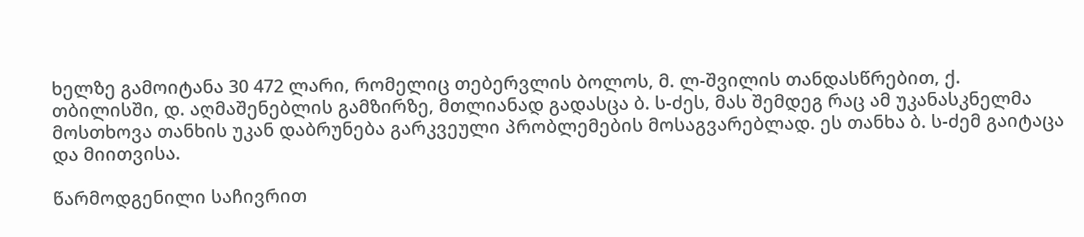ხელზე გამოიტანა 30 472 ლარი, რომელიც თებერვლის ბოლოს, მ. ლ-შვილის თანდასწრებით, ქ. თბილისში, დ. აღმაშენებლის გამზირზე, მთლიანად გადასცა ბ. ს-ძეს, მას შემდეგ რაც ამ უკანასკნელმა მოსთხოვა თანხის უკან დაბრუნება გარკვეული პრობლემების მოსაგვარებლად. ეს თანხა ბ. ს-ძემ გაიტაცა და მიითვისა.

წარმოდგენილი საჩივრით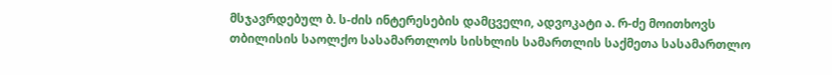მსჯავრდებულ ბ. ს-ძის ინტერესების დამცველი, ადვოკატი ა. რ-ძე მოითხოვს თბილისის საოლქო სასამართლოს სისხლის სამართლის საქმეთა სასამართლო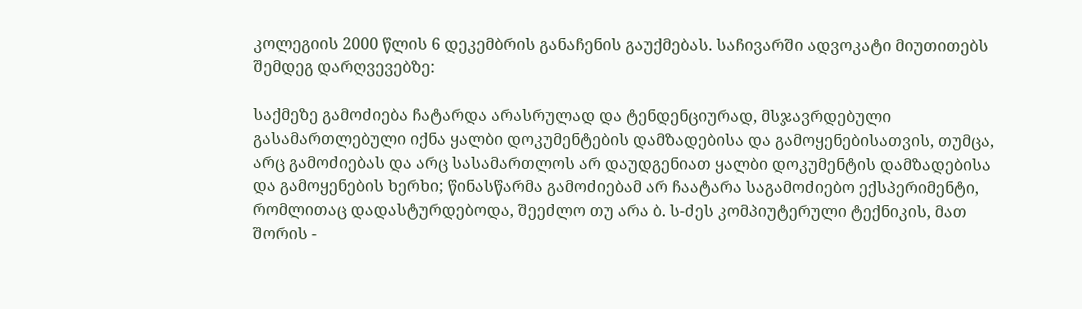კოლეგიის 2000 წლის 6 დეკემბრის განაჩენის გაუქმებას. საჩივარში ადვოკატი მიუთითებს შემდეგ დარღვევებზე:

საქმეზე გამოძიება ჩატარდა არასრულად და ტენდენციურად, მსჯავრდებული გასამართლებული იქნა ყალბი დოკუმენტების დამზადებისა და გამოყენებისათვის, თუმცა, არც გამოძიებას და არც სასამართლოს არ დაუდგენიათ ყალბი დოკუმენტის დამზადებისა და გამოყენების ხერხი; წინასწარმა გამოძიებამ არ ჩაატარა საგამოძიებო ექსპერიმენტი, რომლითაც დადასტურდებოდა, შეეძლო თუ არა ბ. ს-ძეს კომპიუტერული ტექნიკის, მათ შორის -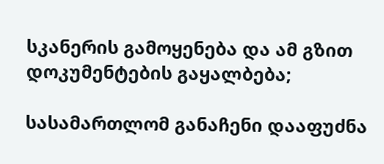სკანერის გამოყენება და ამ გზით დოკუმენტების გაყალბება;

სასამართლომ განაჩენი დააფუძნა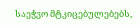საეჭვო მტკიცებულებებს,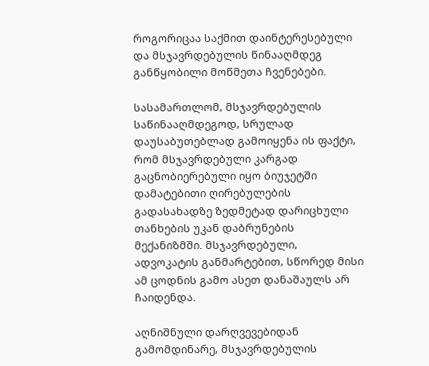როგორიცაა საქმით დაინტერესებული და მსჯავრდებულის წინააღმდეგ განწყობილი მოწმეთა ჩვენებები.

სასამართლომ, მსჯავრდებულის საწინააღმდეგოდ, სრულად დაუსაბუთებლად გამოიყენა ის ფაქტი, რომ მსჯავრდებული კარგად გაცნობიერებული იყო ბიუჯეტში დამატებითი ღირებულების გადასახადზე ზედმეტად დარიცხული თანხების უკან დაბრუნების მექანიზმში. მსჯავრდებული, ადვოკატის განმარტებით, სწორედ მისი ამ ცოდნის გამო ასეთ დანაშაულს არ ჩაიდენდა.

აღნიშნული დარღვევებიდან გამომდინარე, მსჯავრდებულის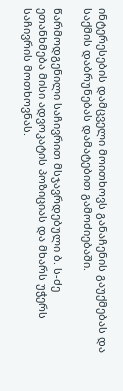ინტერესების დამცველი მოითხოვს განაჩენის გაუქმებას და საქმის დაბრუნებას დამატებით გამოძიებაში.

წარმოდგენილი საჩივრით მსჯავრდებული ბ. ს-ძე ეთანხმება მისი ადვოკატის პოზიციას და მხარს უჭერს საჩივრის მოთხოვნას.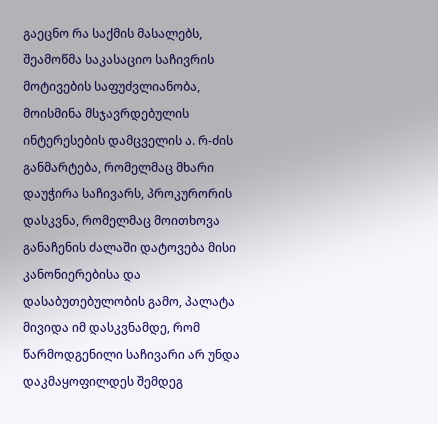გაეცნო რა საქმის მასალებს, შეამოწმა საკასაციო საჩივრის მოტივების საფუძვლიანობა, მოისმინა მსჯავრდებულის ინტერესების დამცველის ა. რ-ძის განმარტება, რომელმაც მხარი დაუჭირა საჩივარს, პროკურორის დასკვნა, რომელმაც მოითხოვა განაჩენის ძალაში დატოვება მისი კანონიერებისა და დასაბუთებულობის გამო, პალატა მივიდა იმ დასკვნამდე, რომ წარმოდგენილი საჩივარი არ უნდა დაკმაყოფილდეს შემდეგ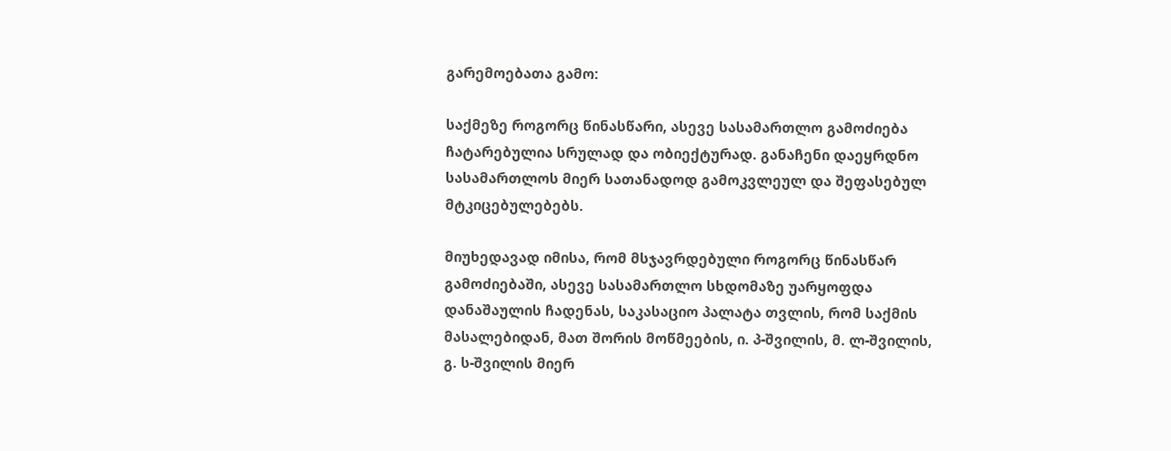გარემოებათა გამო:

საქმეზე როგორც წინასწარი, ასევე სასამართლო გამოძიება ჩატარებულია სრულად და ობიექტურად. განაჩენი დაეყრდნო სასამართლოს მიერ სათანადოდ გამოკვლეულ და შეფასებულ მტკიცებულებებს.

მიუხედავად იმისა, რომ მსჯავრდებული როგორც წინასწარ გამოძიებაში, ასევე სასამართლო სხდომაზე უარყოფდა დანაშაულის ჩადენას, საკასაციო პალატა თვლის, რომ საქმის მასალებიდან, მათ შორის მოწმეების, ი. პ-შვილის, მ. ლ-შვილის, გ. ს-შვილის მიერ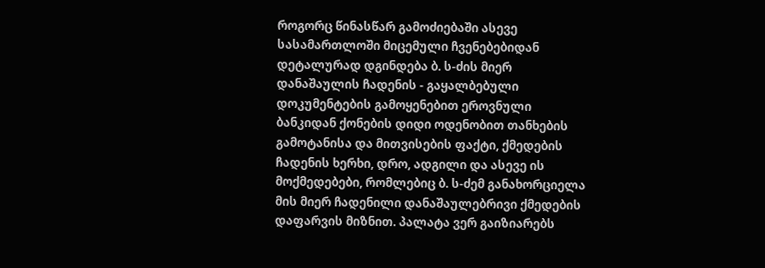როგორც წინასწარ გამოძიებაში ასევე სასამართლოში მიცემული ჩვენებებიდან დეტალურად დგინდება ბ. ს-ძის მიერ დანაშაულის ჩადენის - გაყალბებული დოკუმენტების გამოყენებით ეროვნული ბანკიდან ქონების დიდი ოდენობით თანხების გამოტანისა და მითვისების ფაქტი, ქმედების ჩადენის ხერხი, დრო, ადგილი და ასევე ის მოქმედებები, რომლებიც ბ. ს-ძემ განახორციელა მის მიერ ჩადენილი დანაშაულებრივი ქმედების დაფარვის მიზნით. პალატა ვერ გაიზიარებს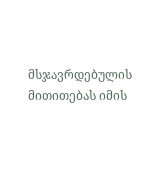მსჯავრდებულის მითითებას იმის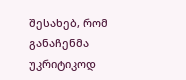შესახებ, რომ განაჩენმა უკრიტიკოდ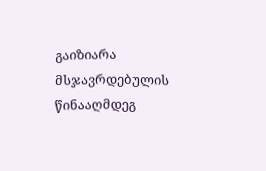გაიზიარა მსჯავრდებულის წინააღმდეგ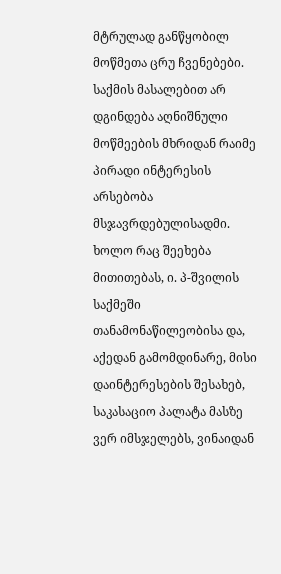მტრულად განწყობილ მოწმეთა ცრუ ჩვენებები. საქმის მასალებით არ დგინდება აღნიშნული მოწმეების მხრიდან რაიმე პირადი ინტერესის არსებობა მსჯავრდებულისადმი. ხოლო რაც შეეხება მითითებას, ი. პ-შვილის საქმეში თანამონაწილეობისა და, აქედან გამომდინარე, მისი დაინტერესების შესახებ, საკასაციო პალატა მასზე ვერ იმსჯელებს, ვინაიდან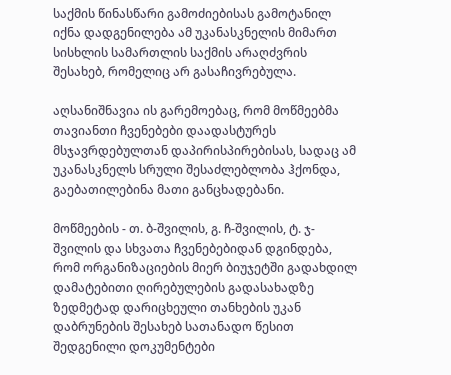საქმის წინასწარი გამოძიებისას გამოტანილ იქნა დადგენილება ამ უკანასკნელის მიმართ სისხლის სამართლის საქმის არაღძვრის შესახებ, რომელიც არ გასაჩივრებულა.

აღსანიშნავია ის გარემოებაც, რომ მოწმეებმა თავიანთი ჩვენებები დაადასტურეს მსჯავრდებულთან დაპირისპირებისას, სადაც ამ უკანასკნელს სრული შესაძლებლობა ჰქონდა, გაებათილებინა მათი განცხადებანი.

მოწმეების - თ. ბ-შვილის, გ. ჩ-შვილის, ტ. ჯ-შვილის და სხვათა ჩვენებებიდან დგინდება, რომ ორგანიზაციების მიერ ბიუჯეტში გადახდილ დამატებითი ღირებულების გადასახადზე ზედმეტად დარიცხეული თანხების უკან დაბრუნების შესახებ სათანადო წესით შედგენილი დოკუმენტები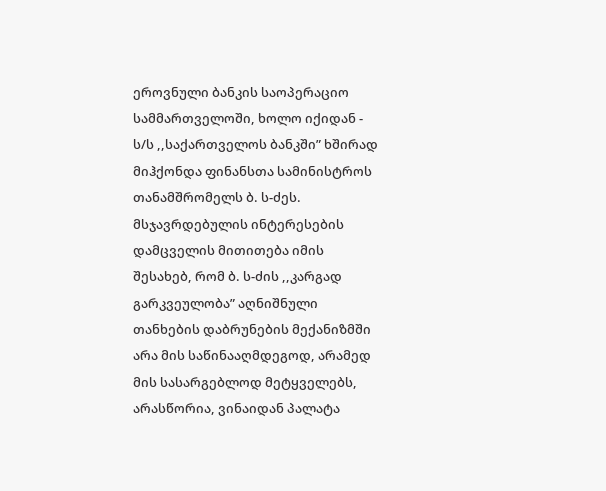ეროვნული ბანკის საოპერაციო სამმართველოში, ხოლო იქიდან - ს/ს ,,საქართველოს ბანკში” ხშირად მიჰქონდა ფინანსთა სამინისტროს თანამშრომელს ბ. ს-ძეს. მსჯავრდებულის ინტერესების დამცველის მითითება იმის შესახებ, რომ ბ. ს-ძის ,,კარგად გარკვეულობა” აღნიშნული თანხების დაბრუნების მექანიზმში არა მის საწინააღმდეგოდ, არამედ მის სასარგებლოდ მეტყველებს, არასწორია, ვინაიდან პალატა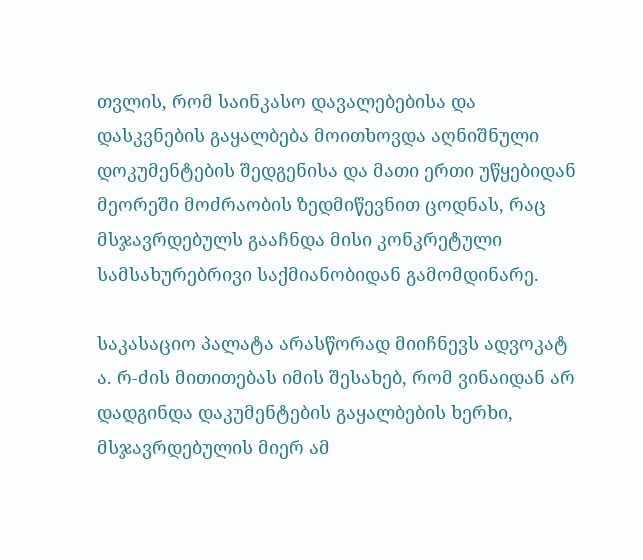თვლის, რომ საინკასო დავალებებისა და დასკვნების გაყალბება მოითხოვდა აღნიშნული დოკუმენტების შედგენისა და მათი ერთი უწყებიდან მეორეში მოძრაობის ზედმიწევნით ცოდნას, რაც მსჯავრდებულს გააჩნდა მისი კონკრეტული სამსახურებრივი საქმიანობიდან გამომდინარე.

საკასაციო პალატა არასწორად მიიჩნევს ადვოკატ ა. რ-ძის მითითებას იმის შესახებ, რომ ვინაიდან არ დადგინდა დაკუმენტების გაყალბების ხერხი, მსჯავრდებულის მიერ ამ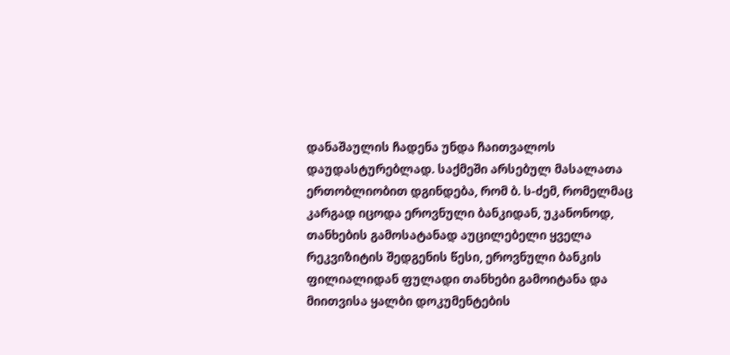დანაშაულის ჩადენა უნდა ჩაითვალოს დაუდასტურებლად. საქმეში არსებულ მასალათა ერთობლიობით დგინდება, რომ ბ. ს-ძემ, რომელმაც კარგად იცოდა ეროვნული ბანკიდან, უკანონოდ, თანხების გამოსატანად აუცილებელი ყველა რეკვიზიტის შედგენის წესი, ეროვნული ბანკის ფილიალიდან ფულადი თანხები გამოიტანა და მიითვისა ყალბი დოკუმენტების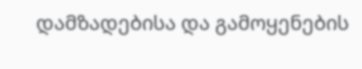დამზადებისა და გამოყენების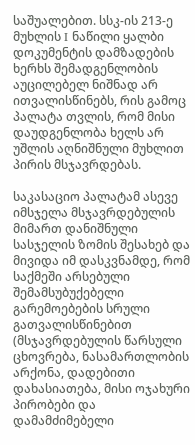საშუალებით. სსკ-ის 213-ე მუხლის I ნაწილი ყალბი დოკუმენტის დამზადების ხერხს შემადგენლობის აუცილებელ ნიშნად არ ითვალისწინებს, რის გამოც პალატა თვლის, რომ მისი დაუდგენლობა ხელს არ უშლის აღნიშნული მუხლით პირის მსჯავრდებას.

საკასაციო პალატამ ასევე იმსჯელა მსჯავრდებულის მიმართ დანიშნული სასჯელის ზომის შესახებ და მივიდა იმ დასკვნამდე, რომ საქმეში არსებული შემამსუბუქებელი გარემოებების სრული გათვალისწინებით (მსჯავრდებულის წარსული ცხოვრება, ნასამართლობის არქონა, დადებითი დახასიათება, მისი ოჯახური პირობები და დამამძიმებელი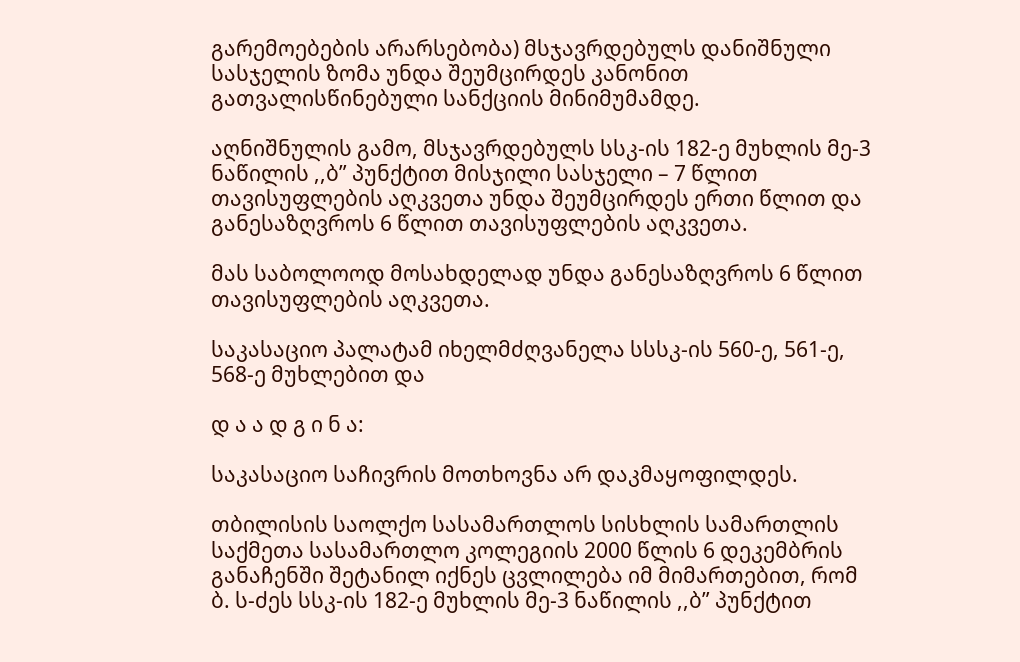გარემოებების არარსებობა) მსჯავრდებულს დანიშნული სასჯელის ზომა უნდა შეუმცირდეს კანონით გათვალისწინებული სანქციის მინიმუმამდე.

აღნიშნულის გამო, მსჯავრდებულს სსკ-ის 182-ე მუხლის მე-3 ნაწილის ,,ბ” პუნქტით მისჯილი სასჯელი – 7 წლით თავისუფლების აღკვეთა უნდა შეუმცირდეს ერთი წლით და განესაზღვროს 6 წლით თავისუფლების აღკვეთა.

მას საბოლოოდ მოსახდელად უნდა განესაზღვროს 6 წლით თავისუფლების აღკვეთა.

საკასაციო პალატამ იხელმძღვანელა სსსკ-ის 560-ე, 561-ე, 568-ე მუხლებით და

დ ა ა დ გ ი ნ ა:

საკასაციო საჩივრის მოთხოვნა არ დაკმაყოფილდეს.

თბილისის საოლქო სასამართლოს სისხლის სამართლის საქმეთა სასამართლო კოლეგიის 2000 წლის 6 დეკემბრის განაჩენში შეტანილ იქნეს ცვლილება იმ მიმართებით, რომ ბ. ს-ძეს სსკ-ის 182-ე მუხლის მე-3 ნაწილის ,,ბ” პუნქტით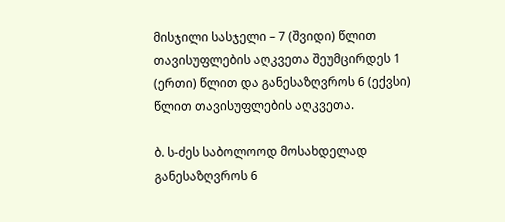მისჯილი სასჯელი – 7 (შვიდი) წლით თავისუფლების აღკვეთა შეუმცირდეს 1 (ერთი) წლით და განესაზღვროს 6 (ექვსი) წლით თავისუფლების აღკვეთა.

ბ. ს-ძეს საბოლოოდ მოსახდელად განესაზღვროს 6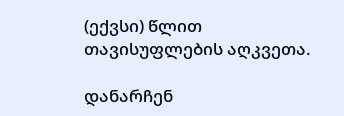(ექვსი) წლით თავისუფლების აღკვეთა.

დანარჩენ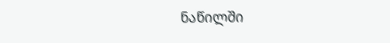ნაწილში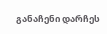განაჩენი დარჩეს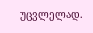უცვლელად.